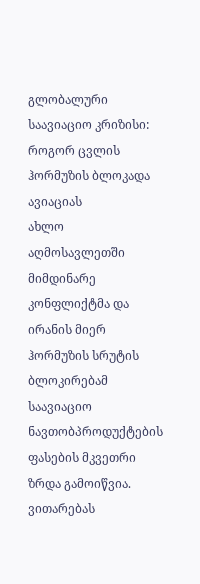გლობალური საავიაციო კრიზისი: როგორ ცვლის ჰორმუზის ბლოკადა ავიაციას
ახლო აღმოსავლეთში მიმდინარე კონფლიქტმა და ირანის მიერ ჰორმუზის სრუტის ბლოკირებამ საავიაციო ნავთობპროდუქტების ფასების მკვეთრი ზრდა გამოიწვია. ვითარებას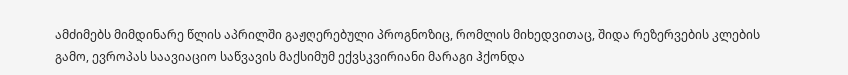ამძიმებს მიმდინარე წლის აპრილში გაჟღერებული პროგნოზიც, რომლის მიხედვითაც, შიდა რეზერვების კლების გამო, ევროპას საავიაციო საწვავის მაქსიმუმ ექვსკვირიანი მარაგი ჰქონდა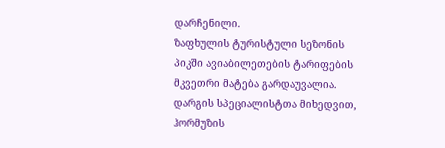დარჩენილი.
ზაფხულის ტურისტული სეზონის პიკში ავიაბილეთების ტარიფების მკვეთრი მატება გარდაუვალია. დარგის სპეციალისტთა მიხედვით, ჰორმუზის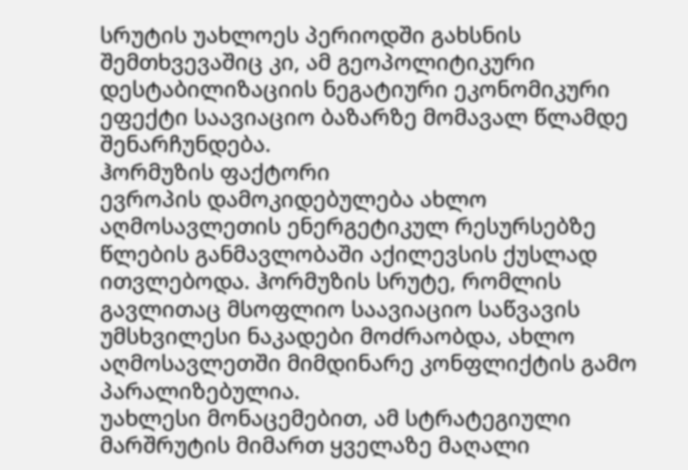სრუტის უახლოეს პერიოდში გახსნის შემთხვევაშიც კი, ამ გეოპოლიტიკური დესტაბილიზაციის ნეგატიური ეკონომიკური ეფექტი საავიაციო ბაზარზე მომავალ წლამდე შენარჩუნდება.
ჰორმუზის ფაქტორი
ევროპის დამოკიდებულება ახლო აღმოსავლეთის ენერგეტიკულ რესურსებზე წლების განმავლობაში აქილევსის ქუსლად ითვლებოდა. ჰორმუზის სრუტე, რომლის გავლითაც მსოფლიო საავიაციო საწვავის უმსხვილესი ნაკადები მოძრაობდა, ახლო აღმოსავლეთში მიმდინარე კონფლიქტის გამო პარალიზებულია.
უახლესი მონაცემებით, ამ სტრატეგიული მარშრუტის მიმართ ყველაზე მაღალი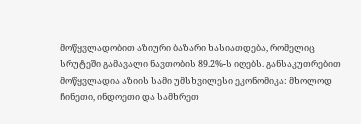მოწყვლადობით აზიური ბაზარი ხასიათდება, რომელიც სრუტეში გამავალი ნავთობის 89.2%-ს იღებს. განსაკუთრებით მოწყვლადია აზიის სამი უმსხვილესი ეკონომიკა: მხოლოდ ჩინეთი, ინდოეთი და სამხრეთ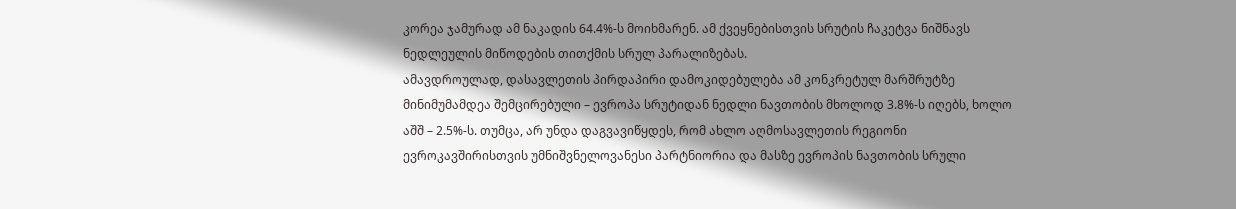კორეა ჯამურად ამ ნაკადის 64.4%-ს მოიხმარენ. ამ ქვეყნებისთვის სრუტის ჩაკეტვა ნიშნავს ნედლეულის მიწოდების თითქმის სრულ პარალიზებას.
ამავდროულად, დასავლეთის პირდაპირი დამოკიდებულება ამ კონკრეტულ მარშრუტზე მინიმუმამდეა შემცირებული – ევროპა სრუტიდან ნედლი ნავთობის მხოლოდ 3.8%-ს იღებს, ხოლო აშშ – 2.5%-ს. თუმცა, არ უნდა დაგვავიწყდეს, რომ ახლო აღმოსავლეთის რეგიონი ევროკავშირისთვის უმნიშვნელოვანესი პარტნიორია და მასზე ევროპის ნავთობის სრული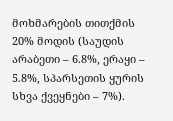მოხმარების თითქმის 20% მოდის (საუდის არაბეთი – 6.8%, ერაყი – 5.8%, სპარსეთის ყურის სხვა ქვეყნები – 7%).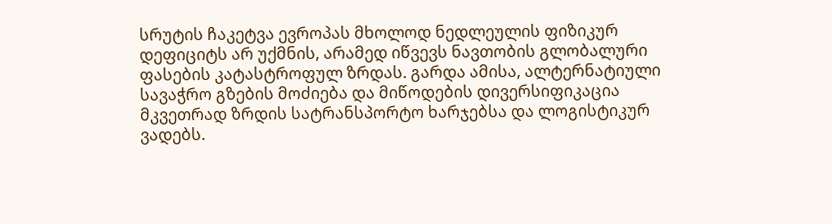სრუტის ჩაკეტვა ევროპას მხოლოდ ნედლეულის ფიზიკურ დეფიციტს არ უქმნის, არამედ იწვევს ნავთობის გლობალური ფასების კატასტროფულ ზრდას. გარდა ამისა, ალტერნატიული სავაჭრო გზების მოძიება და მიწოდების დივერსიფიკაცია მკვეთრად ზრდის სატრანსპორტო ხარჯებსა და ლოგისტიკურ ვადებს.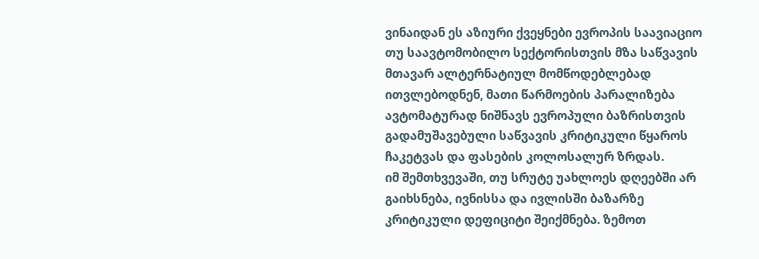ვინაიდან ეს აზიური ქვეყნები ევროპის საავიაციო თუ საავტომობილო სექტორისთვის მზა საწვავის მთავარ ალტერნატიულ მომწოდებლებად ითვლებოდნენ, მათი წარმოების პარალიზება ავტომატურად ნიშნავს ევროპული ბაზრისთვის გადამუშავებული საწვავის კრიტიკული წყაროს ჩაკეტვას და ფასების კოლოსალურ ზრდას.
იმ შემთხვევაში, თუ სრუტე უახლოეს დღეებში არ გაიხსნება, ივნისსა და ივლისში ბაზარზე კრიტიკული დეფიციტი შეიქმნება. ზემოთ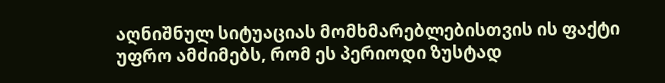აღნიშნულ სიტუაციას მომხმარებლებისთვის ის ფაქტი უფრო ამძიმებს, რომ ეს პერიოდი ზუსტად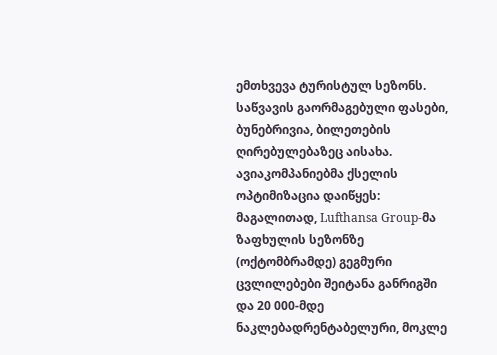ემთხვევა ტურისტულ სეზონს.
საწვავის გაორმაგებული ფასები, ბუნებრივია, ბილეთების ღირებულებაზეც აისახა. ავიაკომპანიებმა ქსელის ოპტიმიზაცია დაიწყეს: მაგალითად, Lufthansa Group-მა ზაფხულის სეზონზე (ოქტომბრამდე) გეგმური ცვლილებები შეიტანა განრიგში და 20 000-მდე ნაკლებადრენტაბელური, მოკლე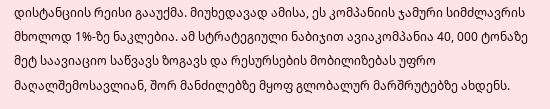დისტანციის რეისი გააუქმა. მიუხედავად ამისა, ეს კომპანიის ჯამური სიმძლავრის მხოლოდ 1%-ზე ნაკლებია. ამ სტრატეგიული ნაბიჯით ავიაკომპანია 40, 000 ტონაზე მეტ საავიაციო საწვავს ზოგავს და რესურსების მობილიზებას უფრო მაღალშემოსავლიან, შორ მანძილებზე მყოფ გლობალურ მარშრუტებზე ახდენს.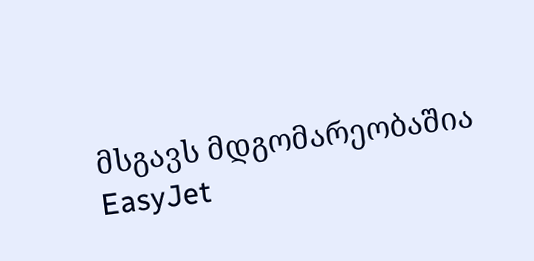მსგავს მდგომარეობაშია EasyJet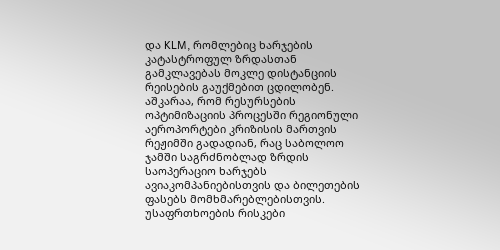და KLM, რომლებიც ხარჯების კატასტროფულ ზრდასთან გამკლავებას მოკლე დისტანციის რეისების გაუქმებით ცდილობენ. აშკარაა, რომ რესურსების ოპტიმიზაციის პროცესში რეგიონული აეროპორტები კრიზისის მართვის რეჟიმში გადადიან, რაც საბოლოო ჯამში საგრძნობლად ზრდის საოპერაციო ხარჯებს ავიაკომპანიებისთვის და ბილეთების ფასებს მომხმარებლებისთვის.
უსაფრთხოების რისკები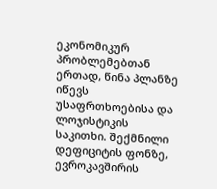ეკონომიკურ პრობლემებთან ერთად, წინა პლანზე იწევს უსაფრთხოებისა და ლოჯისტიკის საკითხი. შექმნილი დეფიციტის ფონზე, ევროკავშირის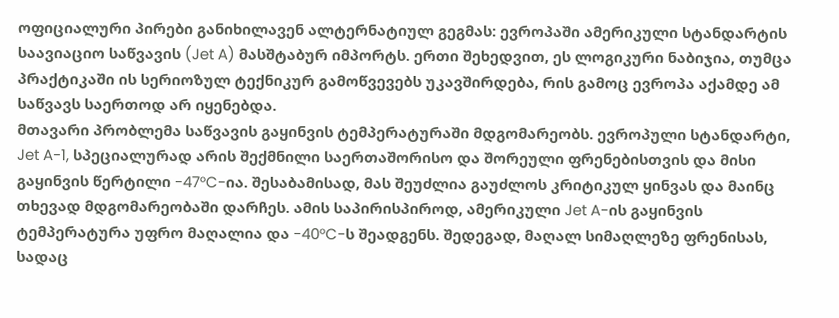ოფიციალური პირები განიხილავენ ალტერნატიულ გეგმას: ევროპაში ამერიკული სტანდარტის საავიაციო საწვავის (Jet A) მასშტაბურ იმპორტს. ერთი შეხედვით, ეს ლოგიკური ნაბიჯია, თუმცა პრაქტიკაში ის სერიოზულ ტექნიკურ გამოწვევებს უკავშირდება, რის გამოც ევროპა აქამდე ამ საწვავს საერთოდ არ იყენებდა.
მთავარი პრობლემა საწვავის გაყინვის ტემპერატურაში მდგომარეობს. ევროპული სტანდარტი, Jet A-1, სპეციალურად არის შექმნილი საერთაშორისო და შორეული ფრენებისთვის და მისი გაყინვის წერტილი -47°C-ია. შესაბამისად, მას შეუძლია გაუძლოს კრიტიკულ ყინვას და მაინც თხევად მდგომარეობაში დარჩეს. ამის საპირისპიროდ, ამერიკული Jet A-ის გაყინვის ტემპერატურა უფრო მაღალია და -40°C-ს შეადგენს. შედეგად, მაღალ სიმაღლეზე ფრენისას, სადაც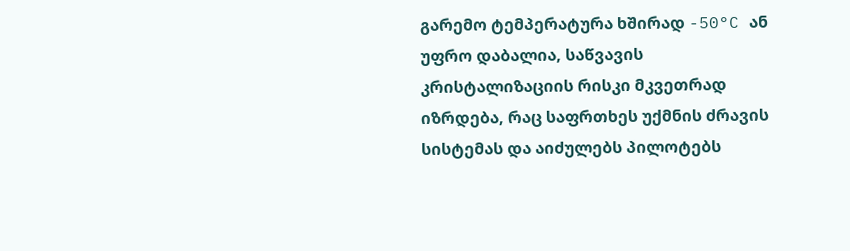გარემო ტემპერატურა ხშირად -50°C ან უფრო დაბალია, საწვავის კრისტალიზაციის რისკი მკვეთრად იზრდება, რაც საფრთხეს უქმნის ძრავის სისტემას და აიძულებს პილოტებს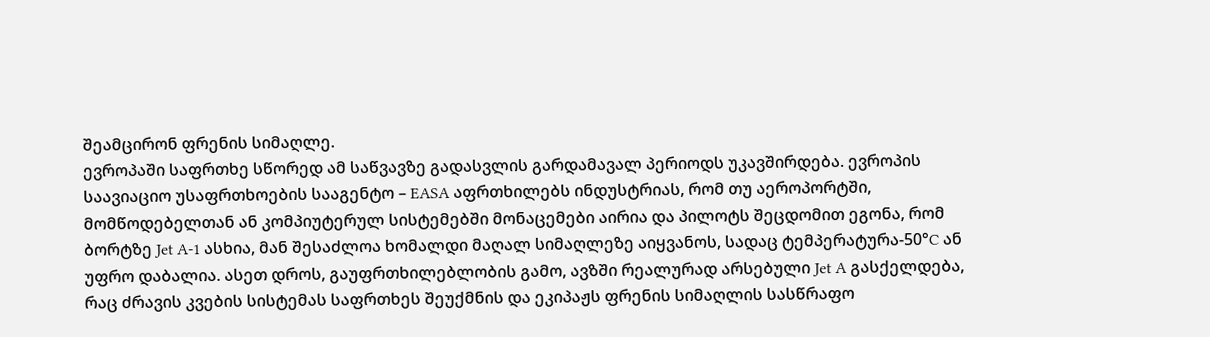შეამცირონ ფრენის სიმაღლე.
ევროპაში საფრთხე სწორედ ამ საწვავზე გადასვლის გარდამავალ პერიოდს უკავშირდება. ევროპის საავიაციო უსაფრთხოების სააგენტო – EASA აფრთხილებს ინდუსტრიას, რომ თუ აეროპორტში, მომწოდებელთან ან კომპიუტერულ სისტემებში მონაცემები აირია და პილოტს შეცდომით ეგონა, რომ ბორტზე Jet A-1 ასხია, მან შესაძლოა ხომალდი მაღალ სიმაღლეზე აიყვანოს, სადაც ტემპერატურა-50°C ან უფრო დაბალია. ასეთ დროს, გაუფრთხილებლობის გამო, ავზში რეალურად არსებული Jet A გასქელდება, რაც ძრავის კვების სისტემას საფრთხეს შეუქმნის და ეკიპაჟს ფრენის სიმაღლის სასწრაფო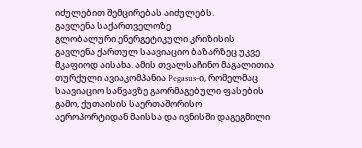იძულებით შემცირებას აიძულებს.
გავლენა საქართველოზე
გლობალური ენერგეტიკული კრიზისის გავლენა ქართულ საავიაციო ბაზარზეც უკვე მკაფიოდ აისახა. ამის თვალსაჩინო მაგალითია თურქული ავიაკომპანია Pegasus-ი, რომელმაც საავიაციო საწვავზე გაორმაგებული ფასების გამო, ქუთაისის საერთაშორისო აეროპორტიდან მაისსა და ივნისში დაგეგმილი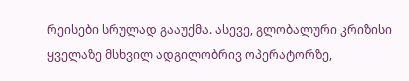რეისები სრულად გააუქმა. ასევე, გლობალური კრიზისი ყველაზე მსხვილ ადგილობრივ ოპერატორზე,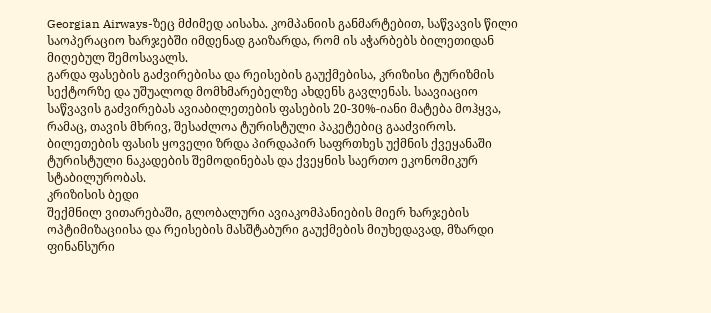Georgian Airways-ზეც მძიმედ აისახა. კომპანიის განმარტებით, საწვავის წილი საოპერაციო ხარჯებში იმდენად გაიზარდა, რომ ის აჭარბებს ბილეთიდან მიღებულ შემოსავალს.
გარდა ფასების გაძვირებისა და რეისების გაუქმებისა, კრიზისი ტურიზმის სექტორზე და უშუალოდ მომხმარებელზე ახდენს გავლენას. საავიაციო საწვავის გაძვირებას ავიაბილეთების ფასების 20-30%-იანი მატება მოჰყვა, რამაც, თავის მხრივ, შესაძლოა ტურისტული პაკეტებიც გააძვიროს. ბილეთების ფასის ყოველი ზრდა პირდაპირ საფრთხეს უქმნის ქვეყანაში ტურისტული ნაკადების შემოდინებას და ქვეყნის საერთო ეკონომიკურ სტაბილურობას.
კრიზისის ბედი
შექმნილ ვითარებაში, გლობალური ავიაკომპანიების მიერ ხარჯების ოპტიმიზაციისა და რეისების მასშტაბური გაუქმების მიუხედავად, მზარდი ფინანსური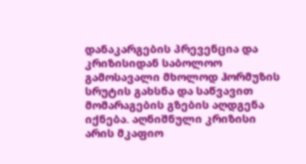დანაკარგების პრევენცია და კრიზისიდან საბოლოო გამოსავალი მხოლოდ ჰორმუზის სრუტის გახსნა და საწვავით მომარაგების გზების აღდგენა იქნება. აღნიშნული კრიზისი არის მკაფიო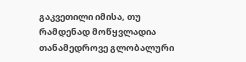გაკვეთილი იმისა, თუ რამდენად მოწყვლადია თანამედროვე გლობალური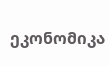ეკონომიკა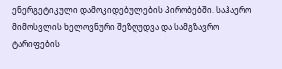ენერგეტიკული დამოკიდებულების პირობებში. საჰაერო მიმოსვლის ხელოვნური შეზღუდვა და სამგზავრო ტარიფების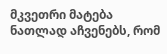მკვეთრი მატება ნათლად აჩვენებს, რომ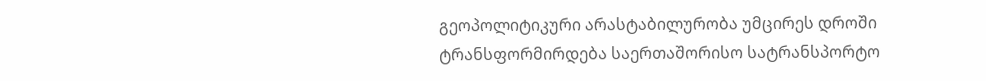გეოპოლიტიკური არასტაბილურობა უმცირეს დროში ტრანსფორმირდება საერთაშორისო სატრანსპორტო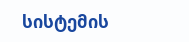სისტემის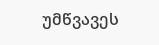უმწვავეს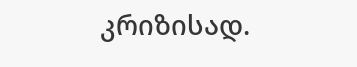კრიზისად.